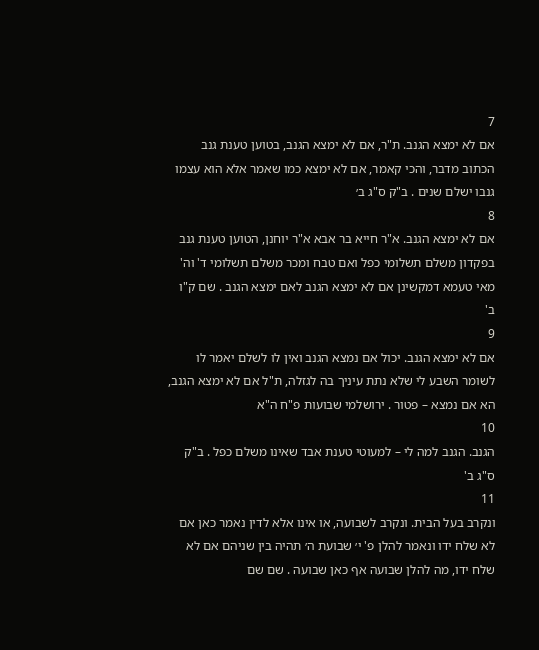7
אם לא ימצא הגנב. ת"ר, אם לא ימצא הגנב, בטוען טענת גנב הכתוב מדבר, והכי קאמר, אם לא ימצא כמו שאמר אלא הוא עצמו גנבו ישלם שנים . ב"ק ס"ג ב׳
8
אם לא ימצא הגנב. א"ר חייא בר אבא א"ר יוחנן, הטוען טענת גנב בפקדון משלם תשלומי כפל ואם טבח ומכר משלם תשלומי ד' וה' מאי טעמא דמקשינן אם לא ימצא הגנב לאם ימצא הגנב . שם ק"ו ב'
9
אם לא ימצא הגנב. יכול אם נמצא הגנב ואין לו לשלם יאמר לו לשומר השבע לי שלא נתת עיניך בה לגזלה, ת"ל אם לא ימצא הגנב, הא אם נמצא – פטור . ירושלמי שבועות פ"ח ה"א
10
הגנב. הגנב למה לי – למעוטי טענת אבד שאינו משלם כפל . ב"ק ס"ג ב'
11
ונקרב בעל הבית. ונקרב לשבועה, או אינו אלא לדין נאמר כאן אם לא שלח ידו ונאמר להלן פ' י׳ שבועת ה׳ תהיה בין שניהם אם לא שלח ידו, מה להלן שבועה אף כאן שבועה . שם שם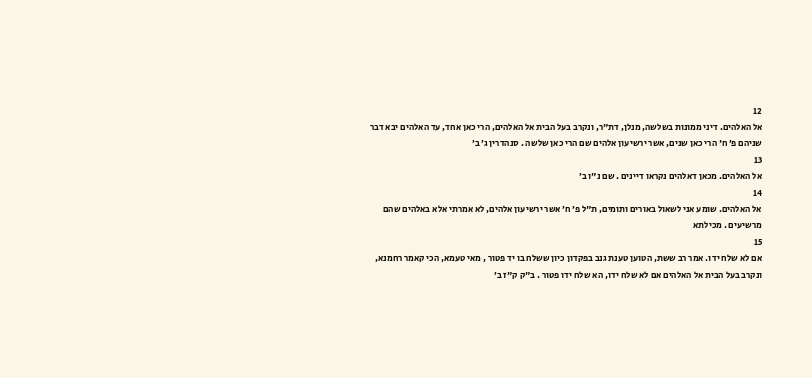12
אל האלהים. דיני ממונות בשלשה, מנלן, דת"ר, ונקרב בעל הבית אל האלהים, הרי כאן אחד, עד האלהים יבא דבר שניהם פ׳ ח' הרי כאן שנים, אשר ירשיעון אלהים שם הרי כאן שלשה . סנהדרין ג׳ ב׳
13
אל האלהים. מכאן דאלהים נקראו דיינים . שם נ"ו ב׳
14
אל האלהים. שומע אני לשאול באורים ותומים, ת"ל פ׳ ח׳ אשר ירשיעון אלהים, לא אמרתי אלא באלהים שהם מרשיעים . מכילתא
15
אם לא שלח ידו. אמר רב ששת, הטוען טענת גנב בפקדון כיון ששלח בו יד פטור , מאי טעמא, הכי קאמר רחמנא, ונקרב בעל הבית אל האלהים אם לא שלח ידו, הא שלח ידו פטור . ב"ק ק"ז ב׳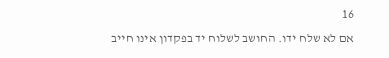16
אם לא שלח ידו. החושב לשלוח יד בפקדון אינו חייב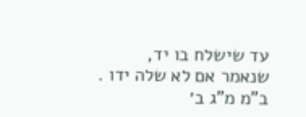עד שישלח בו יד, שנאמר אם לא שלה ידו . ב"מ מ"ג ב׳